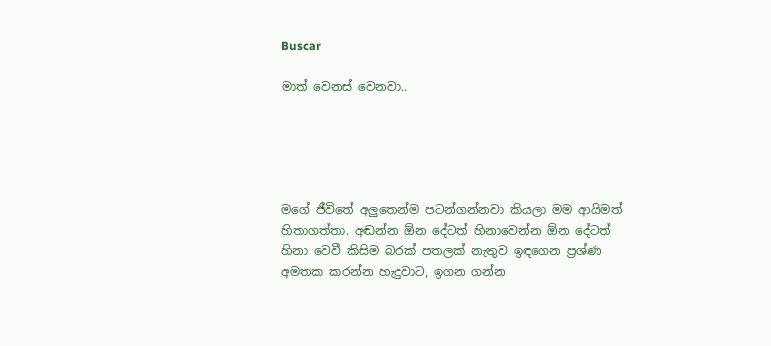Buscar

මාත් වෙනස් වෙනවා..





මගේ ජීවිතේ අලුතෙන්ම පටන්ගන්නවා කියලා මම ආයිමත් හිතාගත්තා. අඬන්න ඕන දේටත් හිනාවෙන්න ඕන දේටත් හිනා වෙවී කිසිම බරක් පතලක් නැතුව ඉඳගෙන ප්‍රශ්ණ අමතක කරන්න හැදුවාට, ඉගන ගන්න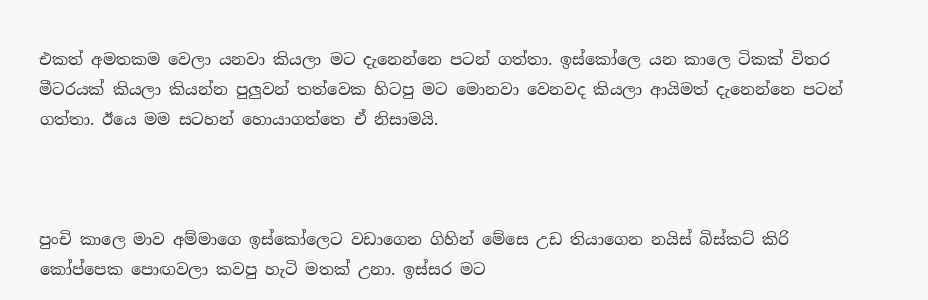එකත් අමතකම වෙලා යනවා කියලා මට දැනෙන්නෙ පටන් ගත්තා. ඉස්කෝලෙ යන කාලෙ ටිකක් විතර මීටරයක් කියලා කියන්න පුලුවන් තත්වෙක හිටපු මට මොනවා වෙනවද කියලා ආයිමත් දැනෙන්නෙ පටන් ගත්තා. ඊයෙ මම සටහන් හොයාගත්තෙ ඒ නිසාමයි.



පුංචි කාලෙ මාව අම්මාගෙ ඉස්කෝලෙට වඩාගෙන ගිහින් මේසෙ උඩ තියාගෙන නයිස් බිස්කට් කිරි කෝප්පෙක පොඟවලා කවපු හැටි මතක් උනා. ඉස්සර මට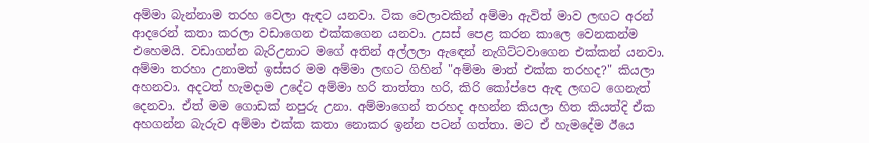අම්මා බැන්නාම තරහ වෙලා ඇඳට යනවා. ටික වෙලාවකින් අම්මා ඇවිත් මාව ලඟට අරන් ආදරෙන් කතා කරලා වඩාගෙන එක්කගෙන යනවා. උසස් පෙළ කරන කාලෙ වෙනකන්ම එහෙමයි. වඩාගන්න බැරිඋනාට මගේ අතින් අල්ලලා ඇඳෙන් නැගිට්ටවාගෙන එක්කන් යනවා. අම්මා තරහා උනාමත් ඉස්සර මම අම්මා ලඟට ගිහින් "අම්මා මාත් එක්ක තරහද?" කියලා අහනවා. අදටත් හැමදාම උදේට අම්මා හරි තාත්තා හරි, කිරි කෝප්පෙ ඇඳ ලඟට ගෙනැත් දෙනවා. ඒත් මම ගොඩක් නපුරු උනා. අම්මාගෙන් තරහද අහන්න කියලා හිත කියත්දි ඒක අහගන්න බැරුව අම්මා එක්ක කතා නොකර ඉන්න පටන් ගත්තා. මට ඒ හැමදේම ඊයෙ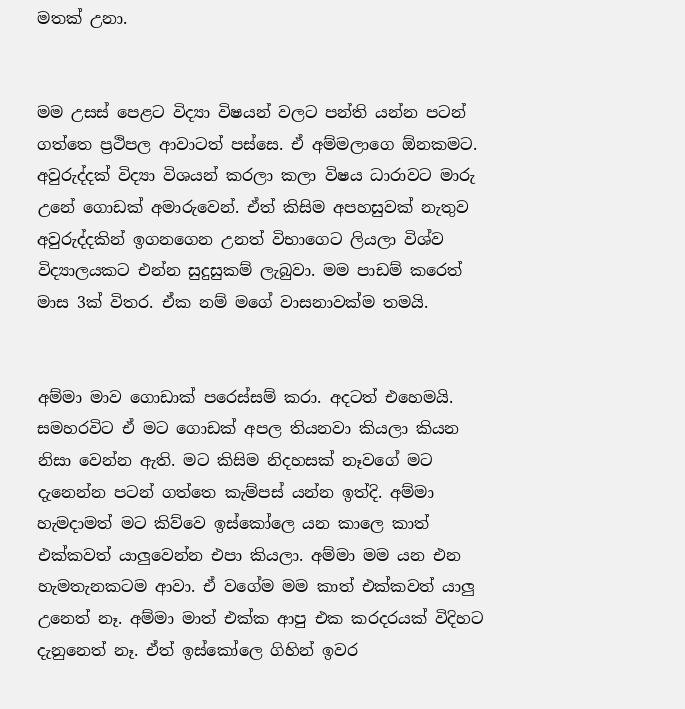මතක් උනා.


මම උසස් පෙළට විද්‍යා විෂයන් වලට පන්ති යන්න පටන් ගත්තෙ ප්‍රථිපල ආවාටත් පස්සෙ. ඒ අම්මලාගෙ ඕනකමට. අවුරුද්දක් විද්‍යා විශයන් කරලා කලා විෂය ධාරාවට මාරු උනේ ගොඩක් අමාරුවෙන්. ඒත් කිසිම අපහසුවක් නැතුව අවුරුද්දකින් ඉගනගෙන උනත් විභාගෙට ලියලා විශ්ව විද්‍යාලයකට එන්න සුදුසුකම් ලැබුවා. මම පාඩම් කරෙත් මාස 3ක් විතර. ඒක නම් මගේ වාසනාවක්ම තමයි.


අම්මා මාව ගොඩාක් පරෙස්සම් කරා. අදටත් එහෙමයි. සමහරවිට ඒ මට ගොඩක් අපල තියනවා කියලා කියන නිසා වෙන්න ඇති. මට කිසිම නිදහසක් නෑවගේ මට දැනෙන්න පටන් ගත්තෙ කැම්පස් යන්න ඉත්දි. අම්මා හැමදාමත් මට කිව්වෙ ඉස්කෝලෙ යන කාලෙ කාත් එක්කවත් යාලුවෙන්න එපා කියලා. අම්මා මම යන එන හැමතැනකටම ආවා. ඒ වගේම මම කාත් එක්කවත් යාලු උනෙත් නෑ. අම්මා මාත් එක්ක ආපු එක කරදරයක් විදිහට දැනුනෙත් නෑ. ඒත් ඉස්කෝලෙ ගිහින් ඉවර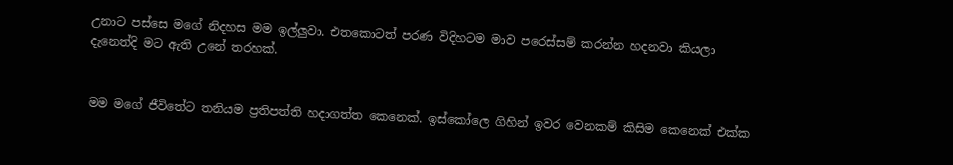උනාට පස්සෙ මගේ නිදහස මම ඉල්ලුවා. එතකොටත් පරණ විදිහටම මාව පරෙස්සම් කරන්න හදනවා කියලා දැනෙත්දි මට ඇති උනේ තරහක්.


මම මගේ ජීවිතේට තනියම ප්‍රතිපත්ති හදාගත්ත කෙනෙක්. ඉස්කෝලෙ ගිහින් ඉවර වෙනකම් කිසිම කෙනෙක් එක්ක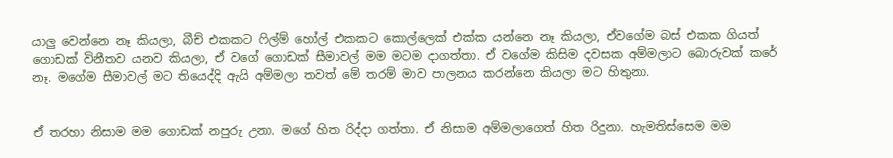යාලු වෙන්නෙ නෑ කියලා, බීච් එකකට ෆිල්ම් හෝල් එකකට කොල්ලෙක් එක්ක යන්නෙ නෑ කියලා, ඒවගේම බස් එකක ගියත් ගොඩක් විනීතව යනව කියලා, ඒ වගේ ගොඩක් සීමාවල් මම මටම දාගත්තා. ඒ වගේම කිසිම දවසක අම්මලාට බොරුවක් කරේ නෑ. මගේම සීමාවල් මට තියෙද්දි ඇයි අම්මලා තවත් මේ තරම් මාව පාලනය කරන්නෙ කියලා මට හිතුනා.


ඒ තරහා නිසාම මම ගොඩක් නපුරු උනා. මගේ හිත රිද්දා ගත්තා. ඒ නිසාම අම්මලාගෙත් හිත රිදුනා. හැමතිස්සෙම මම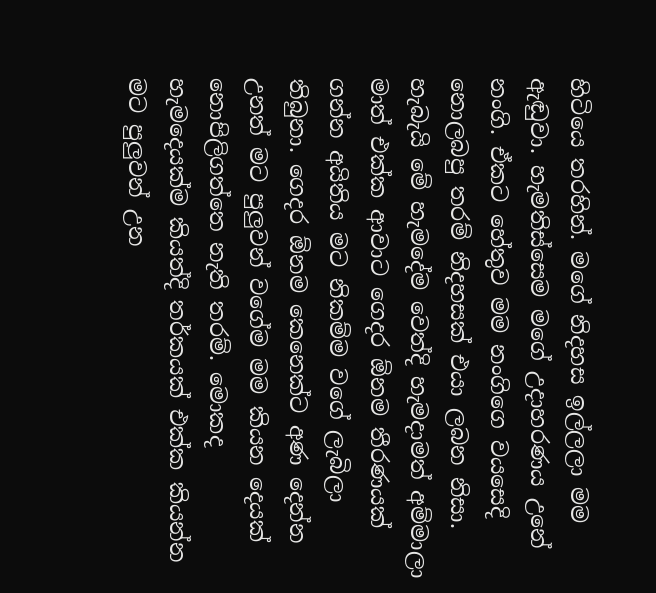හිටියෙ තරහින්. මගේ නිදහස ඉල්ලලා මම ඇඬුවා. හැමතිස්සෙම මගේ උදාහරණය උනේ නංගි. ඒකට හේතුව මම නංගිගෙ වයසෙදි නොලබපු තරම් නිදහසක් එයා ලබන නිසා. හැබැයි මේ හැමදේම වෙත්දි හැමදාමත් අම්මාලා මාත් එක්ක ආවාට ගෙදර ඕනම තීරණයක් ගන්න අයිතිය මට නිකම්ම වගේ ලැබිලා තිබුනා. ගෙදර ඕනම කෙනෙක්ට අණ දෙන්න උනත් මට පුලුවන් වගේම මම කියන දෙයක් නොපිලිගත්තෙ නැති තරම්. මොකද හැමදෙයක්ම කියත්දි තර්කයක් එක්ක කියන්න මට පුලුවන් උන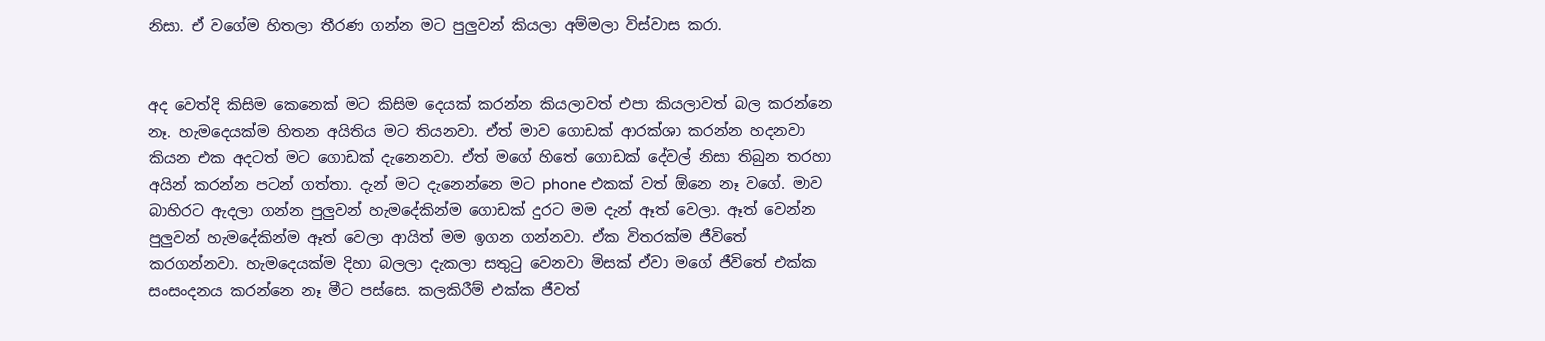නිසා. ඒ වගේම හිතලා තීරණ ගන්න මට පුලුවන් කියලා අම්මලා විස්වාස කරා.


අද වෙත්දි කිසිම කෙනෙක් මට කිසිම දෙයක් කරන්න කියලාවත් එපා කියලාවත් බල කරන්නෙ නෑ. හැමදෙයක්ම හිතන අයිතිය මට තියනවා. ඒත් මාව ගොඩක් ආරක්ශා කරන්න හදනවා කියන එක අදටත් මට ගොඩක් දැනෙනවා. ඒත් මගේ හිතේ ගොඩක් දේවල් නිසා තිබුන තරහා අයින් කරන්න පටන් ගත්තා. දැන් මට දැනෙන්නෙ මට phone එකක් වත් ඕනෙ නෑ වගේ. මාව බාහිරට ඇදලා ගන්න පුලුවන් හැමදේකින්ම ගොඩක් දුරට මම දැන් ඈත් වෙලා. ඈත් වෙන්න පුලුවන් හැමදේකින්ම ඈත් වෙලා ආයිත් මම ඉගන ගන්නවා. ඒක විතරක්ම ජීවිතේ කරගන්නවා. හැමදෙයක්ම දිහා බලලා දැකලා සතුටු වෙනවා මිසක් ඒවා මගේ ජීවිතේ එක්ක සංසංදනය කරන්නෙ නෑ මීට පස්සෙ. කලකිරීම් එක්ක ජීවත්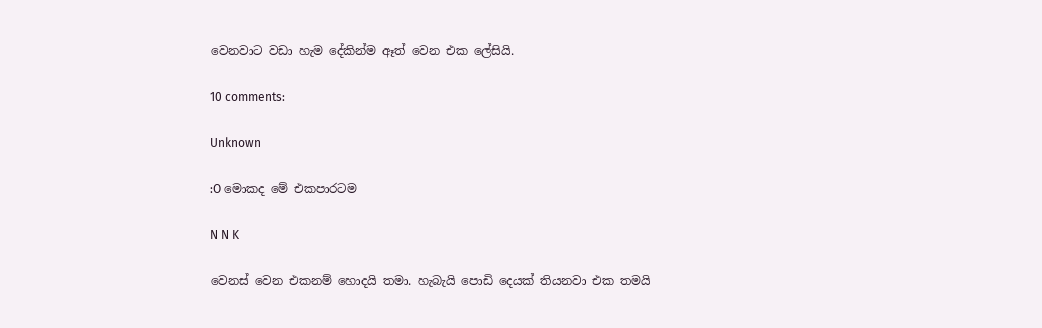වෙනවාට වඩා හැම දේකින්ම ඈත් වෙන එක ලේසියි.

10 comments:

Unknown

:O මොකද මේ එකපාරටම

N N K

වෙනස් වෙන එකනම් හොදයි තමා. හැබැයි පොඩි දෙයක් තියනවා එක තමයි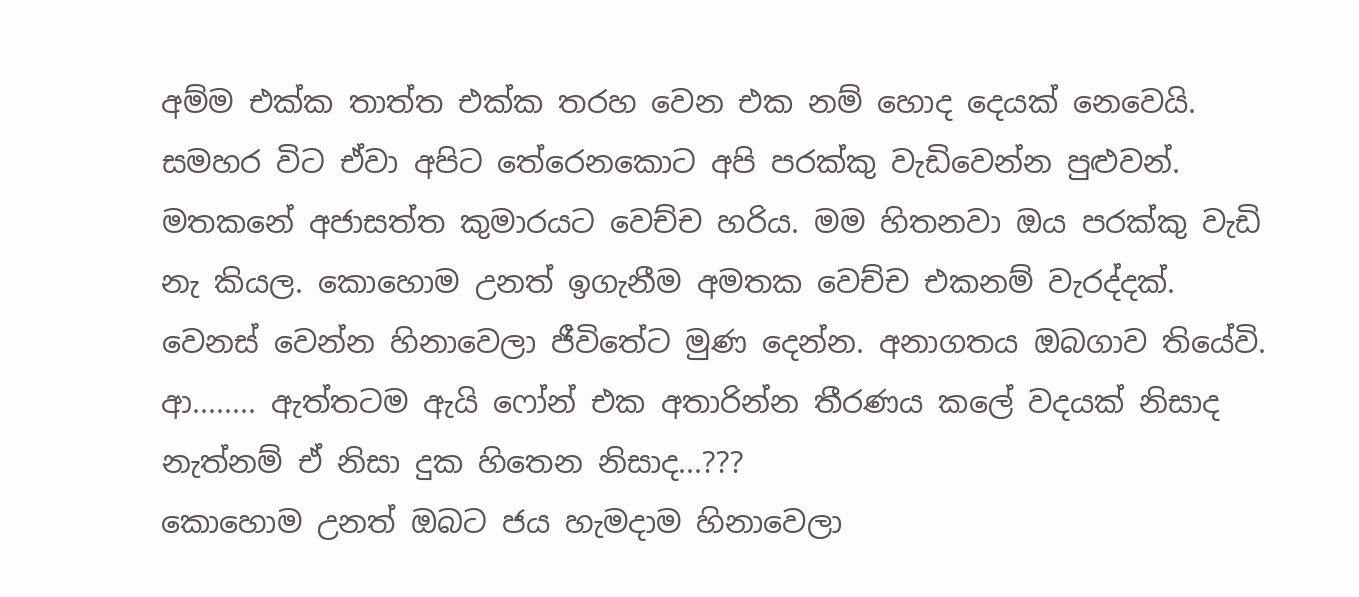අම්ම එක්ක තාත්ත එක්ක තරහ වෙන එක නම් හොද දෙයක් නෙවෙයි. සමහර විට ඒවා අපිට තේරෙනකොට අපි පරක්කු වැඩිවෙන්න පුළුවන්. මතකනේ අජාසත්ත කුමාරයට වෙච්ච හරිය. මම හිතනවා ඔය පරක්කු වැඩි නැ කියල. කොහොම උනත් ඉගැනීම අමතක වෙච්ච එකනම් වැරද්දක්. වෙනස් වෙන්න හිනාවෙලා ජීවිතේට මුණ දෙන්න. අනාගතය ඔබගාව තියේවි. ආ........ ඇත්තටම ඇයි ෆෝන් එක අතාරින්න තීරණය කලේ වදයක් නිසාද නැත්නම් ඒ නිසා දුක හිතෙන නිසාද...???
කොහොම උනත් ඔබට ජය හැමදාම හිනාවෙලා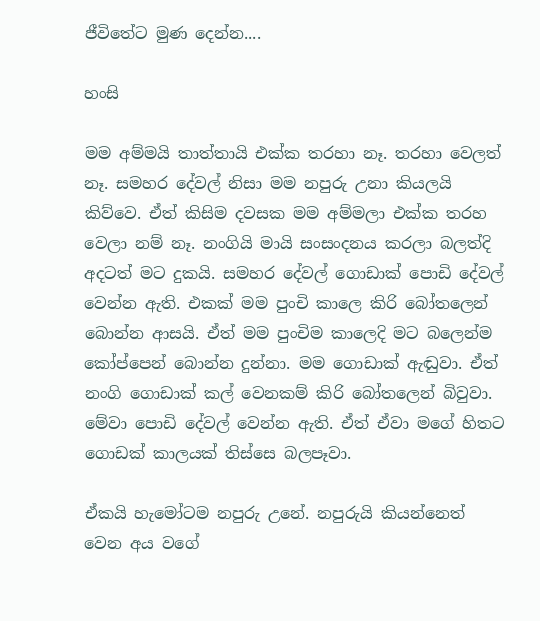ජීවිතේට මුණ දෙන්න....

හංසි

මම අම්මයි තාත්තායි එක්ක තරහා නෑ. තරහා වෙලත් නෑ. සමහර දේවල් නිසා මම නපුරු උනා කියලයි කිව්වෙ. ඒත් කිසිම දවසක මම අම්මලා එක්ක තරහ වෙලා නම් නෑ. නංගියි මායි සංසංදනය කරලා බලත්දි අදටත් මට දුකයි. සමහර දේවල් ගොඩාක් පොඩි දේවල් වෙන්න ඇති. එකක් මම පුංචි කාලෙ කිරි බෝතලෙන් බොන්න ආසයි. ඒත් මම පුංචිම කාලෙදි මට බලෙන්ම කෝප්පෙන් බොන්න දුන්නා. මම ගොඩාක් ඇඬුවා. ඒත් නංගි ගොඩාක් කල් වෙනකම් කිරි බෝතලෙන් බිවුවා. මේවා පොඩි දේවල් වෙන්න ඇති. ඒත් ඒවා මගේ හිතට ගොඩක් කාලයක් තිස්සෙ බලපෑවා.

ඒකයි හැමෝටම නපුරු උනේ. නපුරුයි කියන්නෙත් වෙන අය වගේ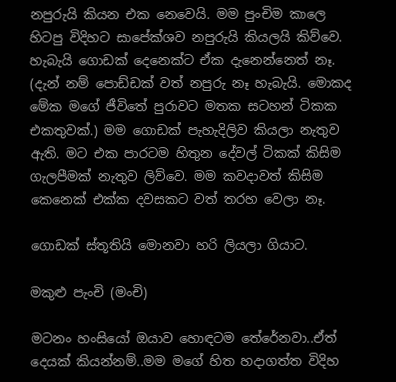නපුරුයි කියන එක නෙවෙයි. මම පුංචිම කාලෙ හිටපු විදිහට සාපේක්ශව නපුරුයි කියලයි කිව්වෙ. හැබැයි ගොඩක් දෙනෙක්ට ඒක දැනෙන්නෙත් නෑ. (දැන් නම් පොඩ්ඩක් වත් නපුරු නෑ හැබැයි. මොකද මේක මගේ ජීවිතේ පුරාවට මතක සටහන් ටිකක එකතුවක්.) මම ගොඩක් පැහැදිලිව කියලා නැතුව ඇති. මට එක පාරටම හිතුන දේවල් ටිකක් කිසිම ගැලපීමක් නැතුව ලිව්වෙ. මම කවදාවත් කිසිම කෙනෙක් එක්ක දවසකට වත් තරහ වෙලා නෑ.

ගොඩක් ස්තූතියි මොනවා හරි ලියලා ගියාට.

මකුළු පැංචි (මංචි)

මටනං හංසියෝ ඔයාව හොඳටම තේරේනවා..ඒත් දෙයක් කියන්නම්..මම මගේ හිත හදාගත්ත විදිහ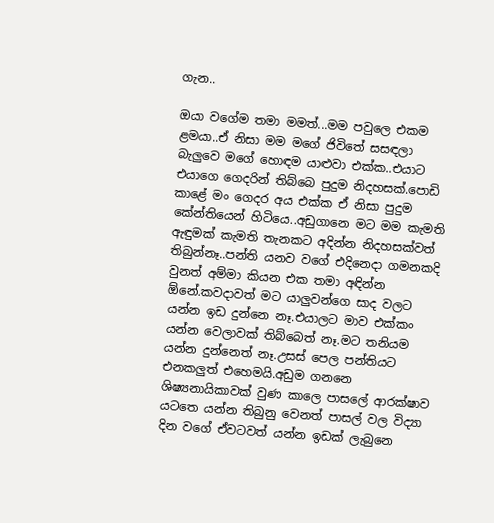ගැන..

ඔයා වගේම තමා මමත්...මම පවුලෙ එකම ළමයා..ඒ නිසා මම මගේ ජිවිතේ සසඳලා බැලුවෙ මගේ හොඳම යාළුවා එක්ක..එයාට එයාගෙ ගෙදරින් තිබ්බෙ පුදුම නිදහසක්.පොඩි කාළේ මං ගෙදර අය එක්ක ඒ නිසා පුදුම කේන්තියෙන් හිටියෙ..අඩුගානෙ මට මම කැමති ඇඳුමක් කැමති තැනකට අදින්න නිදහසක්වත් තිබුන්නෑ..පන්ති යනව වගේ එදිනෙදා ගමනකදි වුනත් අම්මා කියන එක තමා අඳින්න ඕනේ.කවදාවත් මට යාලුවන්ගෙ සාද වලට යන්න ඉඩ දුන්නෙ නෑ.එයාලට මාව එක්කං යන්න වෙලාවක් තිබ්බෙත් නෑ.මට තනියම යන්න දුන්නෙත් නෑ.උසස් පෙල පන්තියට එනකලුත් එහෙමයි.අඩුම ගනනෙ ශිෂ්‍යනායිකාවක් වුණ කාලෙ පාසලේ ආරක්ෂාව යටතෙ යන්න තිබුනු වෙනත් පාසල් වල විද්‍යා දින වගේ ඒවටවත් යන්න ඉඩක් ලැබුනෙ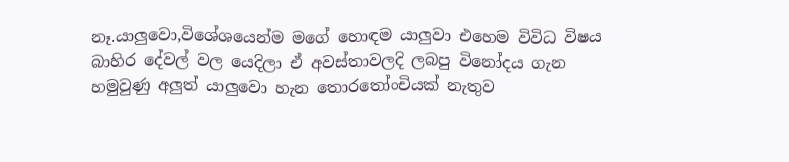නෑ.යාලුවො,විශේශයෙන්ම මගේ හොඳම යාලුවා එහෙම විවිධ විෂය බාහිර දේවල් වල යෙදිලා ඒ අවස්තාවලදි ලබපු විනෝදය ගැන හමුවුණු අලුත් යාලුවො හැන තොරතෝංචියක් නැතුව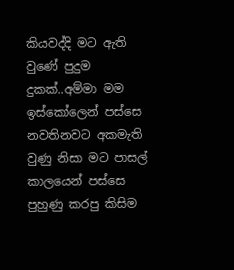කියවද්දි මට ඇති වුණේ පුදුම දුකක්..අම්මා මම ඉස්කෝලෙන් පස්සෙ නවතිනවට අකමැති වුණු නිසා මට පාසල් කාලයෙන් පස්සෙ පුහුණු කරපු කිසිම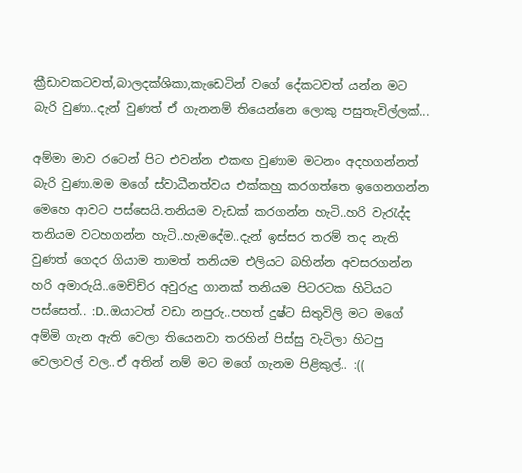ක්‍රීඩාවකටවත්,බාලදක්ශිකා,කැඩෙටින් වගේ දේකටවත් යන්න මට බැරි වුණා..දැන් වුණත් ඒ ගැනනම් තියෙන්නෙ ලොකු පසුතැවිල්ලක්...

අම්මා මාව රටෙන් පිට එවන්න එකඟ වුණාම මටනං අදහගන්නත් බැරි වුණා.මම මගේ ස්වාධීනත්වය එක්කහු කරගත්තෙ ඉගෙනගන්න මෙහෙ ආවට පස්සෙයි.තනියම වැඩක් කරගන්න හැටි..හරි වැරැද්ද තනියම වටහගන්න හැටි..හැමදේම..දැන් ඉස්සර තරම් තද නැති වුණත් ගෙදර ගියාම තාමත් තනියම එලියට බහින්න අවසරගන්න හරි අමාරුයි..මෙච්ච්ර අවුරුදු ගානක් තනියම පිටරටක හිටියට පස්සෙත්.. :D..ඔයාටත් වඩා නපුරු..පහත් දුෂ්ට සිතුවිලි මට මගේ අම්මි ගැන ඇති වෙලා තියෙනවා තරහින් පිස්සු වැටිලා හිටපු වෙලාවල් වල..ඒ අතින් නම් මට මගේ ගැනම පිළිකුල්.. :((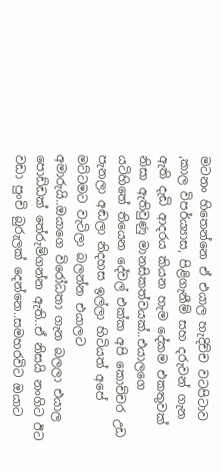මටනං හිතෙන්නෙ ඒ එයාල හැදිච්ච වටපිටාව ,කාල විපර්ය්‍යාස, පිළිගැනීම් සහ දරුවන් ගැන ඇති දැඩි ආදරය කියන හැම දේකම එකතුවක් නිසා ඇතිවුණු මානසිකත්වයක්..එයාලගෙ යටිහිතේ තියෙන දේවල් එක්ක අපි කොච්චර උඩ පැනලා අඬලා නිදහස ඉල්ලා හිටියත් අපේ මට්ටමට වැටිලා බලන්න එයාලට අමාරුයි..ඔයාගෙ විරෝධතා ගැන බලලා එයාල පොඩ්ඩක් තේරුම්ගන්න ඇති..ඒ නිසයි නංගිට ඊට වඩා පුංචි බුරුලක් දෙන්නෙ..සමහරවිට ඔයාට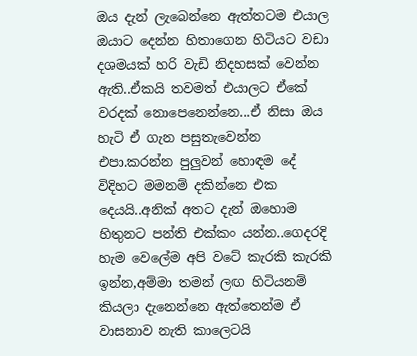ඔය දැන් ලැබෙන්නෙ ඇත්තටම එයාල ඔයාට දෙන්න හිතාගෙන හිටියට වඩා දශමයක් හරි වැඩි නිදහසක් වෙන්න ඇති..ඒකයි තවමත් එයාලට ඒකේ වරදක් නොපෙනෙන්නෙ...ඒ නිසා ඔය හැටි ඒ ගැන පසුතැවෙන්න එපා.කරන්න පුලුවන් හොඳම දේ විදිහට මමනම් දකින්නෙ එක දෙයයි..අනික් අතට දැන් ඔහොම හිතුනට පන්ති එක්කං යන්න..ගෙදරදි හැම වෙලේම අපි වටේ කැරකි කැරකි ඉන්න,අම්මා තමන් ලඟ හිටියනම් කියලා දැනෙන්නෙ ඇත්තෙන්ම ඒ වාසනාව නැති කාලෙටයි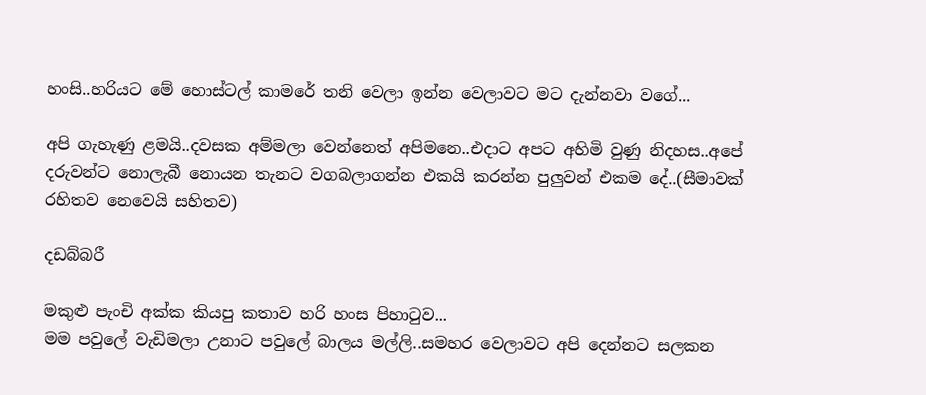හංසි..හරියට මේ හොස්ටල් කාමරේ තනි වෙලා ඉන්න වෙලාවට මට දැන්නවා වගේ...

අපි ගැහැණු ළමයි..දවසක අම්මලා වෙන්නෙත් අපිමනෙ..එදාට අපට අහිමි වුණු නිදහස..අපේ දරුවන්ට නොලැබී නොයන තැනට වගබලාගන්න එකයි කරන්න පුලුවන් එකම දේ..(සීමාවක් රහිතව නෙවෙයි සහිතව)

දඩබ්බරී

මකුළු පැංචි අක්ක කියපු කතාව හරි හංස පිහාටුව...
මම පවුලේ වැඩිමලා උනාට පවුලේ බාලය මල්ලි..සමහර වෙලාවට අපි දෙන්නට සලකන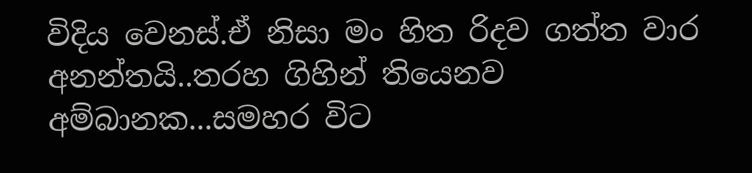විදිය වෙනස්.ඒ නිසා මං හිත රිදව ගත්ත වාර අනන්තයි..තරහ ගිහින් තියෙනව අම්බානක...සමහර විට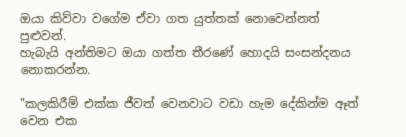ඔයා කිව්වා වගේම ඒවා ගත යුත්තක් නොවෙන්නත් පුළුවන්.
හැබැයි අන්තිමට ඔයා ගත්ත තීරණේ හොදයි සංසන්දනය නොකරන්න.

"කලකිරීම් එක්ක ජීවත් වෙනවාට වඩා හැම දේකින්ම ඈත් වෙන එක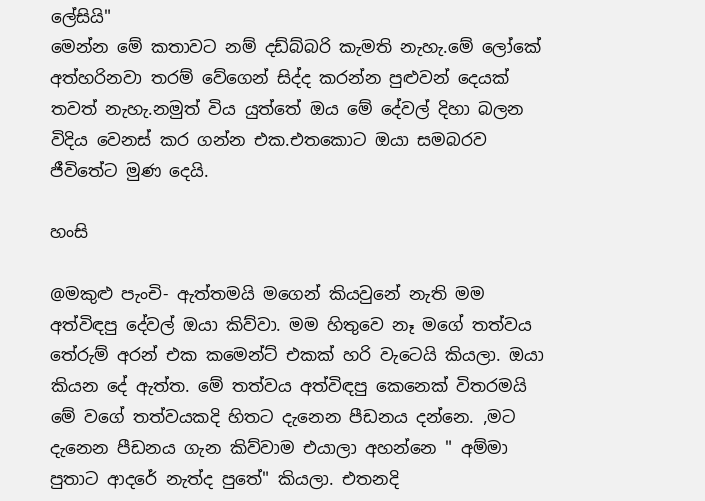ලේසියි"
මෙන්න මේ කතාවට නම් දඩ්බ්බරි කැමති නැහැ.මේ ලෝකේ අත්හරිනවා තරම් වේගෙන් සිද්ද කරන්න පුළුවන් දෙයක් තවත් නැහැ.නමුත් විය යුත්තේ ඔය මේ දේවල් දිහා බලන විදිය වෙනස් කර ගන්න එක.එතකොට ඔයා සමබරව ජීවිතේට මුණ දෙයි.

හංසි

@මකුළු පැංචි- ඇත්තමයි මගෙන් කියවුනේ නැති මම අත්විඳපු දේවල් ඔයා කිව්වා. මම හිතුවෙ නෑ මගේ තත්වය තේරුම් අරන් එක කමෙන්ට් එකක් හරි වැටෙයි කියලා. ඔයා කියන දේ ඇත්ත. මේ තත්වය අත්විඳපු කෙනෙක් විතරමයි මේ වගේ තත්වයකදි හිතට දැනෙන පීඩනය දන්නෙ. ,මට දැනෙන පීඩනය ගැන කිව්වාම එයාලා අහන්නෙ " අම්මා පුතාට ආදරේ නැත්ද පුතේ" කියලා. එතනදි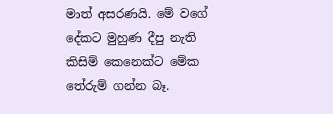මාත් අසරණයි. මේ වගේ දේකට මුහුණ දීපු නැති කිසිම් කෙනෙක්ට මේක තේරුම් ගන්න බෑ.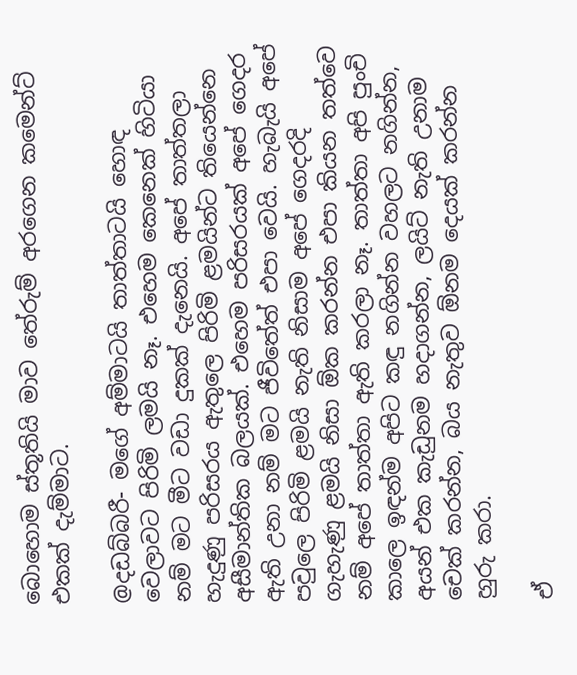බොහොම ස්තූතියි මාව තේරුම් අරගෙන කමෙන්ට් එකක් දැම්මාට.

@දඩබ්බරී- මගේ අම්මාටයි තාත්තාටයි හොඳ වෙලාවට පිරිමි ලමයි නෑ. එහෙම කෙනෙක් හිටියා නම් මට මීට වඩා දුකක් දැනෙයි. අපේ තාත්තලා හැදුණු පරිසරය ඇතුලෙ පිරිමි ළමයින්ට තියෙන්නෙ අසීමාන්තික බලයක්. එහෙම පරිසරයක් අපේ ගෙදර ඇති උනා නම් මට ජීවිතේත් එපා වෙයි. හැබැයි අපේ පවුලෙ පිරිමි ළමයි නැති නිසාම අපේ ගෙදරදි ගැහැණු ළමයි නිසා ඕක කරන්න එපා කියන තත්වෙ නම් අපේ තාත්තා ඇති කරලා නෑ. තාත්තා අපි පුංචි කාලෙ ඉඳන්ම අපිට කඳු නගින්න වහලට නගින්න, අයන් එක කැඩුනම හදාගන්න, ලයිට් නැති උනාම චෙක් කරන්න, බය නැතුව ඕනම දෙයක් කරන්න හුරු කරා.

ඒ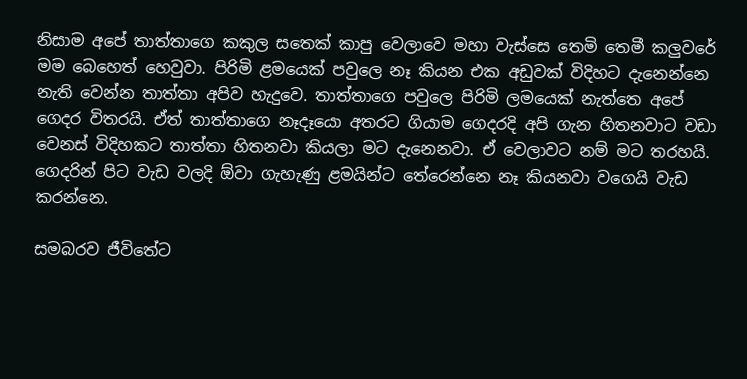නිසාම අපේ තාත්තාගෙ කකුල සතෙක් කාපු වෙලාවෙ මහා වැස්සෙ තෙමි තෙමී කලුවරේ මම බෙහෙත් හෙවුවා. පිරිමි ළමයෙක් පවුලෙ නෑ කියන එක අඩුවක් විදිහට දැනෙන්නෙ නැති වෙන්න තාත්තා අපිව හැදුවෙ. තාත්තාගෙ පවුලෙ පිරිමි ලමයෙක් නැත්තෙ අපේ ගෙදර විතරයි. ඒත් තාත්තාගෙ නෑදෑයො අතරට ගියාම ගෙදරදි අපි ගැන හිතනවාට වඩා වෙනස් විදිහකට තාත්තා හිතනවා කියලා මට දැනෙනවා. ඒ වෙලාවට නම් මට තරහයි. ගෙදරින් පිට වැඩ වලදි ඕවා ගැහැණු ළමයින්ට තේරෙන්නෙ නෑ කියනවා වගෙයි වැඩ කරන්නෙ.

සමබරව ජීවිතේට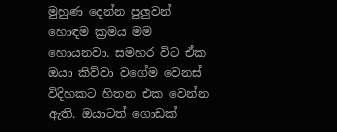මුහුණ දෙන්න පුලුවන් හොඳම ක්‍රමය මම හොයනවා. සමහර විට ඒක ඔයා කිව්වා වගේම වෙනස් විදිහකට හිතන එක වෙන්න ඇති. ඔයාටත් ගොඩක්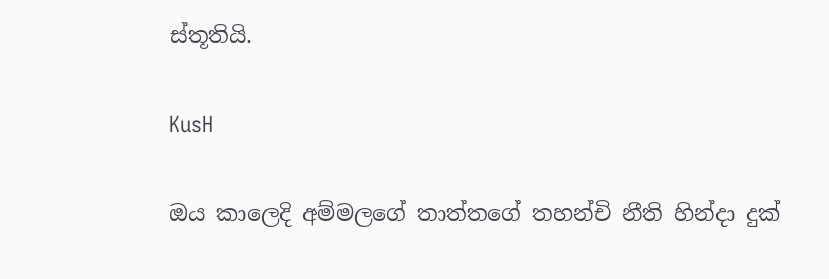ස්තූතියි.

KusH

ඔය කාලෙදි අම්මලගේ තාත්තගේ තහන්චි නීති හින්දා දුක්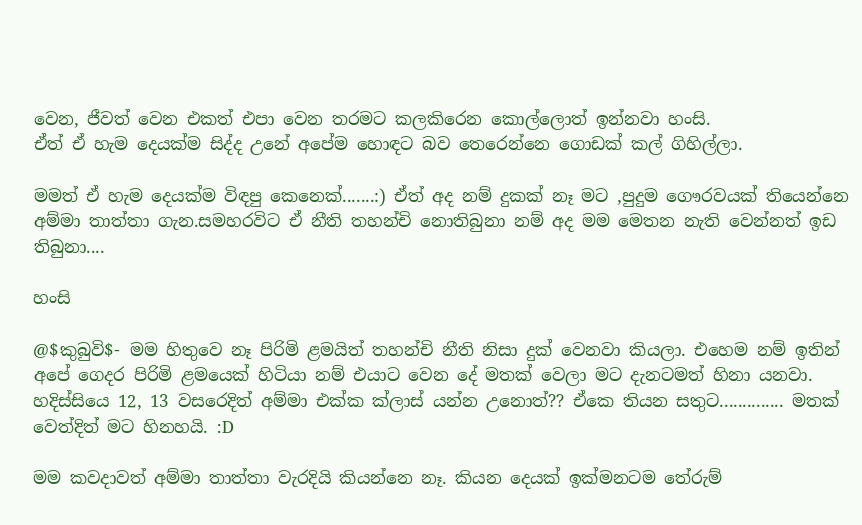වෙන, ජීවත් වෙන එකත් එපා වෙන තරමට කලකිරෙන කොල්ලොත් ඉන්නවා හංසි.
ඒත් ඒ හැම දෙයක්ම සිද්ද උනේ අපේම හොඳට බව තෙරෙන්නෙ ගොඩක් කල් ගිහිල්ලා.

මමත් ඒ හැම දෙයක්ම විඳපු කෙනෙක්.......:) ඒත් අද නම් දුකක් නෑ මට ,පුදුම ගෞරවයක් තියෙන්නෙ අම්මා තාත්තා ගැන.සමහරවිට ඒ නීති තහන්චි නොතිබුනා නම් අද මම මෙතන නැති වෙන්නත් ඉඩ තිබුනා....

හංසි

@$කුබුවි$- මම හිතුවෙ නෑ පිරිමි ළමයිත් තහන්චි නීති නිසා දුක් වෙනවා කියලා. එහෙම නම් ඉතින් අපේ ගෙදර පිරිමි ළමයෙක් හිටියා නම් එයාට වෙන දේ මතක් වෙලා මට දැනටමත් හිනා යනවා. හදිස්සියෙ 12, 13 වසරෙදිත් අම්මා එක්ක ක්ලාස් යන්න උනොත්?? ඒකෙ තියන සතුට.............. මතක් වෙත්දිත් මට හිනහයි. :D

මම කවදාවත් අම්මා තාත්තා වැරදියි කියන්නෙ නෑ. කියන දෙයක් ඉක්මනටම තේරුම්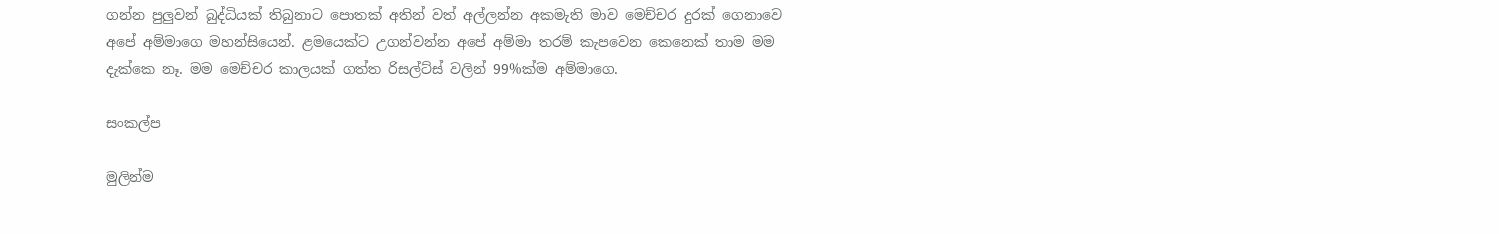ගන්න පුලුවන් බුද්ධියක් තිබුනාට පොතක් අතින් වත් අල්ලන්න අකමැති මාව මෙච්චර දුරක් ගෙනාවෙ අපේ අම්මාගෙ මහන්සියෙන්. ළමයෙක්ට උගන්වන්න අපේ අම්මා තරම් කැපවෙන කෙනෙක් තාම මම දැක්කෙ නෑ. මම මෙච්චර කාලයක් ගත්ත රිසල්ට්ස් වලින් 99%ක්ම අම්මාගෙ.

සංකල්ප

මුලින්ම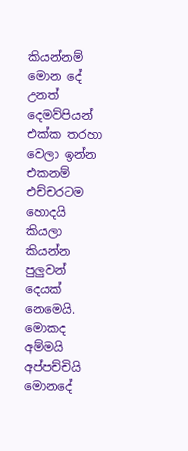කියන්නම් මොන දේ උනත් දෙමව්පියන් එක්ක තරහා වෙලා ඉන්න එකනම් එච්චරටම හොදයි කියලා කියන්න පුලුවන් දෙයක් නෙමෙයි. මොකද අම්මයි අප්පච්චියි මොනදේ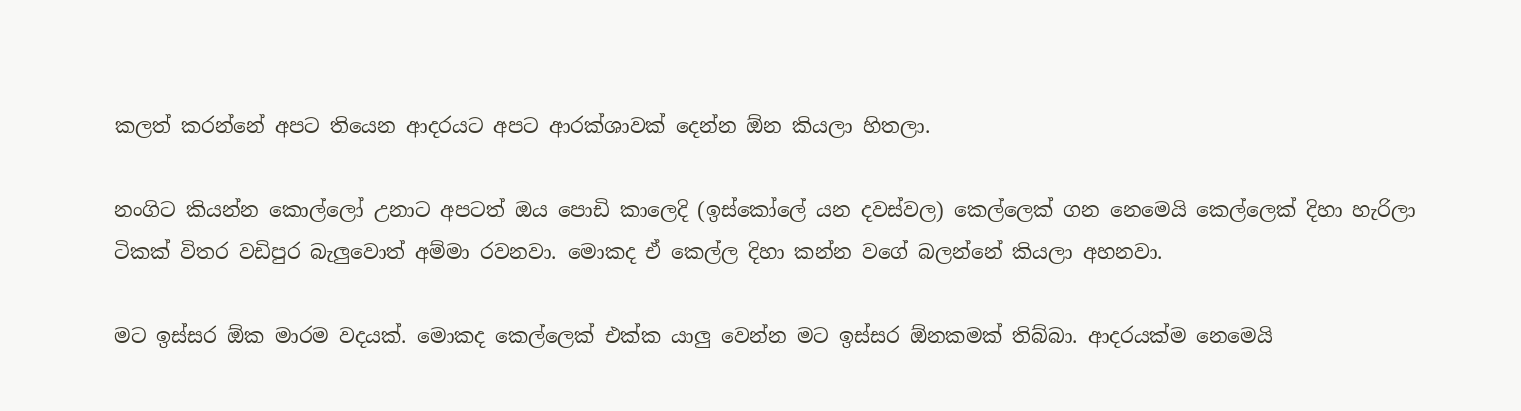කලත් කරන්නේ අපට තියෙන ආදරයට අපට ආරක්ශාවක් දෙන්න ඕන කියලා හිතලා.

නංගිට කියන්න කොල්ලෝ උනාට අපටත් ඔය පොඩි කාලෙදි (ඉස්කෝලේ යන දවස්වල) කෙල්ලෙක් ගන නෙමෙයි කෙල්ලෙක් දිහා හැරිලා ටිකක් විතර වඩිපුර බැලුවොත් අම්මා රවනවා. මොකද ඒ කෙල්ල දිහා කන්න වගේ බලන්නේ කියලා අහනවා.

මට ඉස්සර ඕක මාරම වදයක්. මොකද කෙල්ලෙක් එක්ක යාලු වෙන්න මට ඉස්සර ඕනකමක් තිබ්බා. ආදරයක්ම නෙමෙයි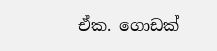ඒක. ගොඩක්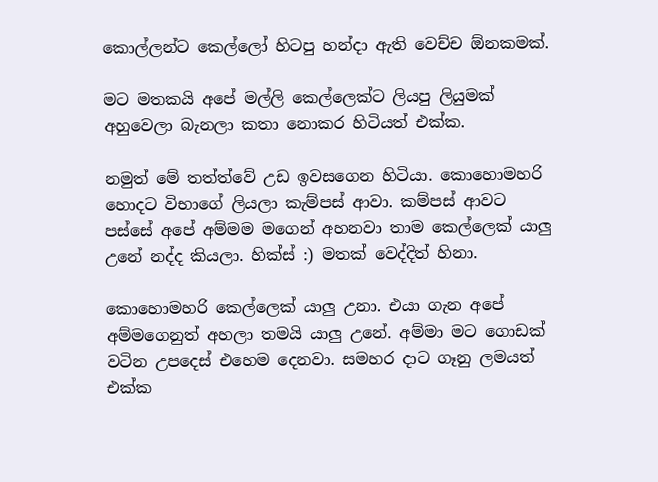කොල්ලන්ට කෙල්ලෝ හිටපු හන්දා ඇති වෙච්ච ඕනකමක්.

මට මතකයි අපේ මල්ලි කෙල්ලෙක්ට ලියපු ලියුමක් අහුවෙලා බැනලා කතා නොකර හිටියත් එක්ක.

නමුත් මේ තත්ත්වේ උඩ ඉවසගෙන හිටියා. කොහොමහරි හොදට විභාගේ ලියලා කැම්පස් ආවා. කම්පස් ආවට පස්සේ අපේ අම්මම මගෙන් අහනවා තාම කෙල්ලෙක් යාලු උනේ නද්ද කියලා. හික්ස් :) මතක් වෙද්දිත් හිනා.

කොහොමහරි කෙල්ලෙක් යාලු උනා. එයා ගැන අපේ අම්මගෙනුත් අහලා තමයි යාලු උනේ. අම්මා මට ගොඩක් වටින උපදෙස් එහෙම දෙනවා. සමහර දාට ගෑනු ලමයත් එක්ක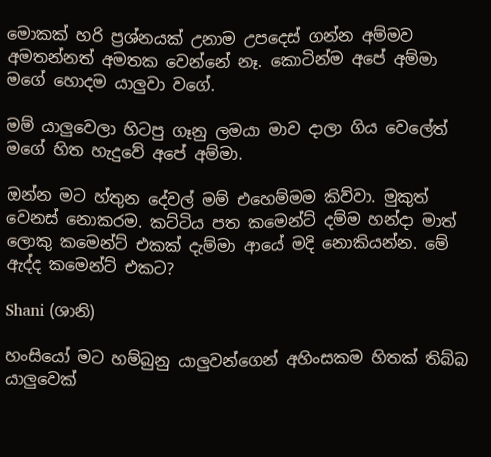මොකක් හරි ප්‍රශ්නයක් උනාම උපදෙස් ගන්න අම්මව අමතන්නත් අමතක වෙන්නේ නෑ. කොටින්ම අපේ අම්මා මගේ හොදම යාලුවා වගේ.

මම් යාලුවෙලා හිටපු ගෑනු ලමයා මාව දාලා ගිය වෙලේත් මගේ හිත හැදුවේ අපේ අම්මා.

ඔන්න මට හ්තුන දේවල් මම් එහෙම්මම කිව්වා. මුකුත් වෙනස් නොකරම. කට්ටිය පත කමෙන්ට් දම්ම හන්දා මාත් ලොකු කමෙන්ට් එකක් දැම්මා ආයේ මදි නොකියන්න. මේ ඇද්ද කමෙන්ට් එකට?

Shani (ශානි)

හංසියෝ මට හම්බුනු යාලුවන්ගෙන් අහිංසකම හිතක් තිබ්බ යාලුවෙක්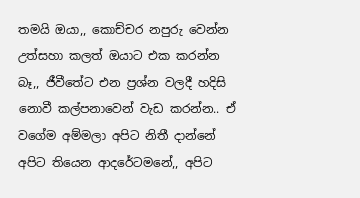තමයි ඔයා,, කොච්චර නපුරු වෙන්න උත්සහා කලත් ඔයාට එක කරන්න බෑ,, ජීවීතේට එන ප්‍රශ්න වලදී හදිසි නොවී කල්පනාවෙන් වැඩ කරන්න.. ඒ වගේම අම්මලා අපිට නිතී දාන්නේ අපිට තියෙන ආදරේටමනේ,, අපිට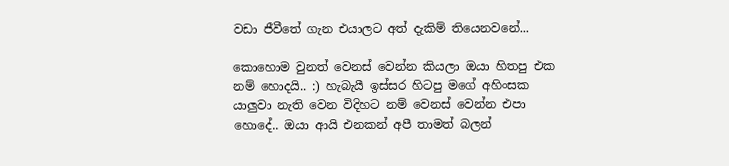වඩා ජීවීතේ ගැන එයාලට අත් දැකිම් තියෙනවනේ...

කොහොම වුනත් වෙනස් වෙන්න කියලා ඔයා හිතපු එක නම් හොදයි.. :) හැබැයී ඉස්සර හිටපු මගේ අහිංසක යාලුවා නැති වෙන විදිහට නම් වෙනස් වෙන්න එපා හොදේ.. ඔයා ආයි එනකන් අපී තාමත් බලන්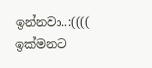ඉන්නවා..:(((( ඉක්මනට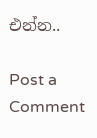එන්න..

Post a Comment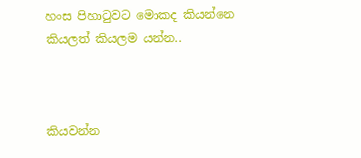හංස පිහාටුවට මොකද කියන්නෙ කියලත් කියලම යන්න..



කියවන්න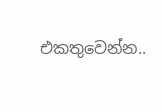එකතුවෙන්න..